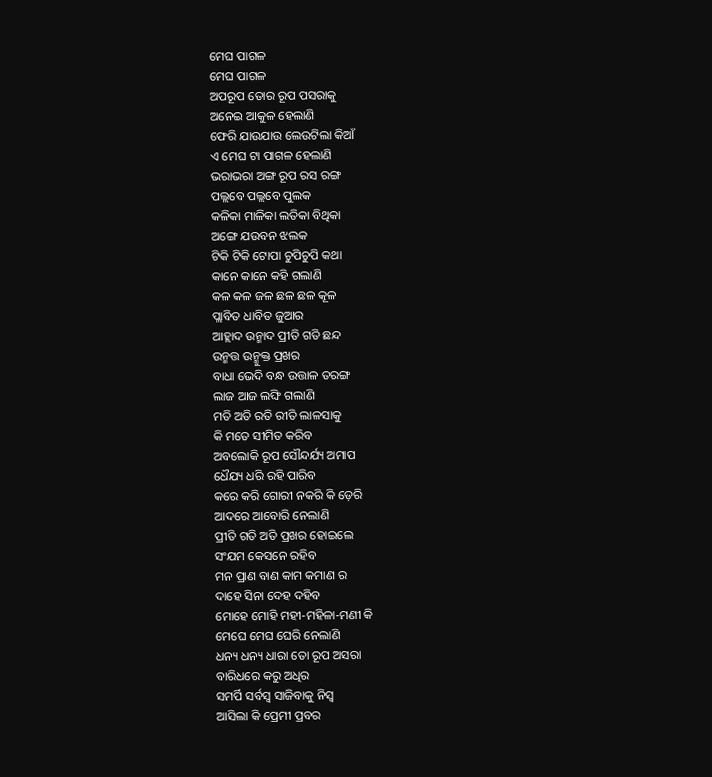ମେଘ ପାଗଳ
ମେଘ ପାଗଳ
ଅପରୂପ ତୋର ରୂପ ପସରାକୁ
ଅନେଇ ଆକୁଳ ହେଲାଣି
ଫେରି ଯାଉଯାଉ ଲେଉଟିଲା କିଆଁ
ଏ ମେଘ ଟା ପାଗଳ ହେଲାଣି
ଭରାଭରା ଅଙ୍ଗ ରୂପ ରସ ରଙ୍ଗ
ପଲ୍ଲବେ ପଲ୍ଲବେ ପୁଲକ
କଳିକା ମାଳିକା ଲତିକା ବିଥିକା
ଅଙ୍ଗେ ଯଉବନ ଝଲକ
ଟିକି ଟିକି ଟୋପା ଚୁପିଚୁପି କଥା
କାନେ କାନେ କହି ଗଲାଣି
କଳ କଳ ଜଳ ଛଳ ଛଳ କୂଳ
ପ୍ଲାବିତ ଧାବିତ ଜୁଆର
ଆହ୍ଲାଦ ଉନ୍ମାଦ ପ୍ରୀତି ଗତି ଛନ୍ଦ
ଉନ୍ମତ୍ତ ଉନ୍ମୁକ୍ତ ପ୍ରଖର
ବାଧା ଭେଦି ବନ୍ଧ ଉତ୍ତାଳ ତରଙ୍ଗ
ଲାଜ ଆଜ ଲଙ୍ଘି ଗଲାଣି
ମତି ଅତି ରତି ରୀତି ଲାଳସାକୁ
କି ମତେ ସୀମିତ କରିବ
ଅବଲୋକି ରୂପ ସୌନ୍ଦର୍ଯ୍ୟ ଅମାପ
ଧୈଯ୍ୟ ଧରି ରହି ପାରିବ
କରେ କରି ଗୋରୀ ନକରି କି ଡ଼େରି
ଆଦରେ ଆବୋରି ନେଲାଣି
ପ୍ରୀତି ଗତି ଅତି ପ୍ରଖର ହୋଇଲେ
ସଂଯମ କେସନେ ରହିବ
ମନ ପ୍ରାଣ ବାଣ କାମ କମାଣ ର
ଦାହେ ସିନା ଦେହ ଦହିବ
ମୋହେ ମୋହି ମହୀ-ମହିଳା-ମଣୀ କି
ମେଘେ ମେଘ ଘେରି ନେଲାଣି
ଧନ୍ୟ ଧନ୍ୟ ଧାରା ତୋ ରୂପ ଅସରା
ବାରିଧରେ କରୁ ଅଧିର
ସମର୍ପି ସର୍ବସ୍ୱ ସାଜିବାକୁ ନିସ୍ୱ
ଆସିଲା କି ପ୍ରେମୀ ପ୍ରବର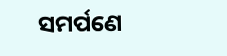ସମର୍ପଣେ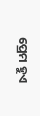ପ୍ରେମ ହୁଏ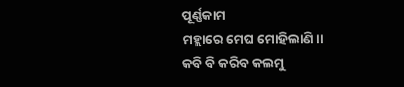ପୂର୍ଣ୍ଣକାମ
ମହ୍ଲାରେ ମେଘ ମୋହିଲାଣି।।
କବି ବି କରିବ କଲମୁ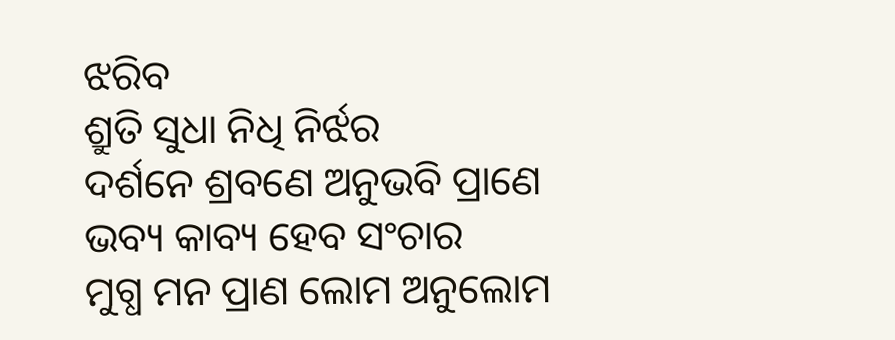ଝରିବ
ଶ୍ରୁତି ସୁଧା ନିଧି ନିର୍ଝର
ଦର୍ଶନେ ଶ୍ରବଣେ ଅନୁଭବି ପ୍ରାଣେ
ଭବ୍ୟ କାବ୍ୟ ହେବ ସଂଚାର
ମୁଗ୍ଧ ମନ ପ୍ରାଣ ଲୋମ ଅନୁଲୋମ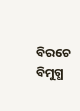ବିରଚେ ବିମୁଗ୍ଧ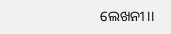ଲେଖନୀ।।